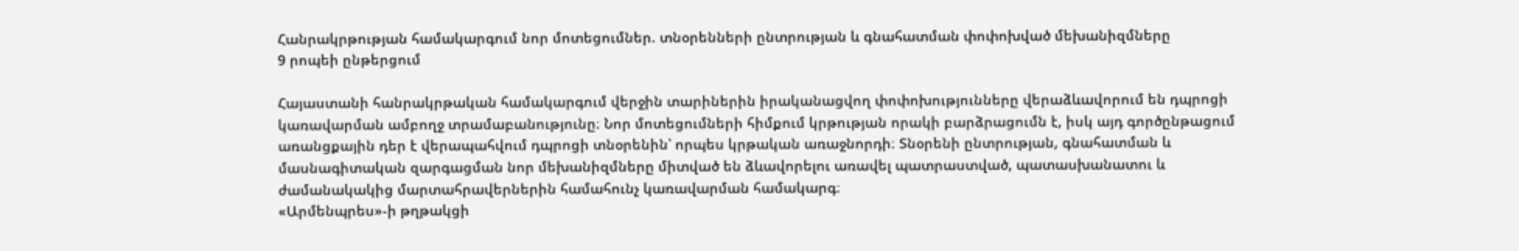Հանրակրթության համակարգում նոր մոտեցումներ. տնօրենների ընտրության և գնահատման փոփոխված մեխանիզմները
9 րոպեի ընթերցում

Հայաստանի հանրակրթական համակարգում վերջին տարիներին իրականացվող փոփոխությունները վերաձևավորում են դպրոցի կառավարման ամբողջ տրամաբանությունը։ Նոր մոտեցումների հիմքում կրթության որակի բարձրացումն է, իսկ այդ գործընթացում առանցքային դեր է վերապահվում դպրոցի տնօրենին՝ որպես կրթական առաջնորդի։ Տնօրենի ընտրության, գնահատման և մասնագիտական զարգացման նոր մեխանիզմները միտված են ձևավորելու առավել պատրաստված, պատասխանատու և ժամանակակից մարտահրավերներին համահունչ կառավարման համակարգ։
«Արմենպրես»-ի թղթակցի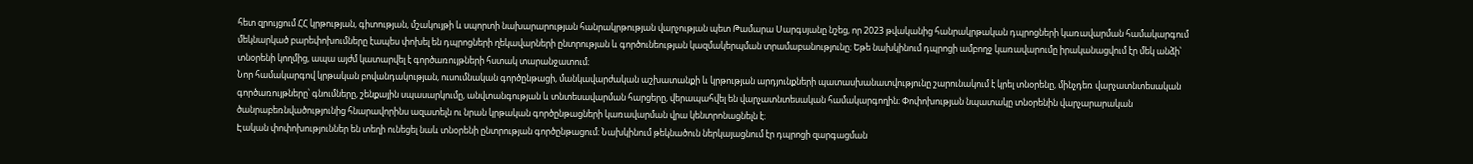հետ զրույցում ՀՀ կրթության, գիտության, մշակույթի և սպորտի նախարարության հանրակրթության վարչության պետ Թամարա Սարգսյանը նշեց, որ 2023 թվականից հանրակրթական դպրոցների կառավարման համակարգում մեկնարկած բարեփոխումները էապես փոխել են դպրոցների ղեկավարների ընտրության և գործունեության կազմակերպման տրամաբանությունը։ Եթե նախկինում դպրոցի ամբողջ կառավարումը իրականացվում էր մեկ անձի՝ տնօրենի կողմից, ապա այժմ կատարվել է գործառույթների հստակ տարանջատում։
Նոր համակարգով կրթական բովանդակության, ուսումնական գործընթացի, մանկավարժական աշխատանքի և կրթության արդյունքների պատասխանատվությունը շարունակում է կրել տնօրենը, մինչդեռ վարչատնտեսական գործառույթները՝ գնումները, շենքային սպասարկումը, անվտանգության և տնտեսավարման հարցերը, վերապահվել են վարչատնտեսական համակարգողին։ Փոփոխության նպատակը տնօրենին վարչարարական ծանրաբեռնվածությունից հնարավորինս ազատելն ու նրան կրթական գործընթացների կառավարման վրա կենտրոնացնելն է։
Էական փոփոխություններ են տեղի ունեցել նաև տնօրենի ընտրության գործընթացում։ Նախկինում թեկնածուն ներկայացնում էր դպրոցի զարգացման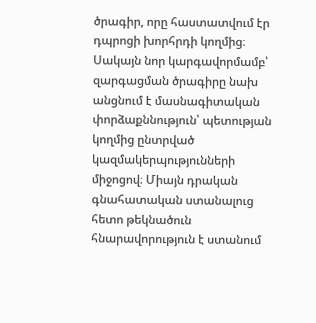ծրագիր, որը հաստատվում էր դպրոցի խորհրդի կողմից։ Սակայն նոր կարգավորմամբ՝ զարգացման ծրագիրը նախ անցնում է մասնագիտական փորձաքննություն՝ պետության կողմից ընտրված կազմակերպությունների միջոցով։ Միայն դրական գնահատական ստանալուց հետո թեկնածուն հնարավորություն է ստանում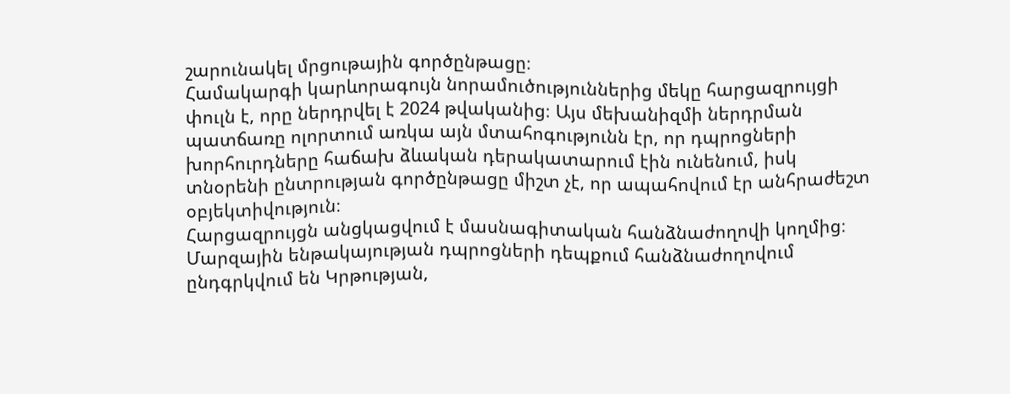շարունակել մրցութային գործընթացը։
Համակարգի կարևորագույն նորամուծություններից մեկը հարցազրույցի փուլն է, որը ներդրվել է 2024 թվականից։ Այս մեխանիզմի ներդրման պատճառը ոլորտում առկա այն մտահոգությունն էր, որ դպրոցների խորհուրդները հաճախ ձևական դերակատարում էին ունենում, իսկ տնօրենի ընտրության գործընթացը միշտ չէ, որ ապահովում էր անհրաժեշտ օբյեկտիվություն։
Հարցազրույցն անցկացվում է մասնագիտական հանձնաժողովի կողմից։ Մարզային ենթակայության դպրոցների դեպքում հանձնաժողովում ընդգրկվում են Կրթության,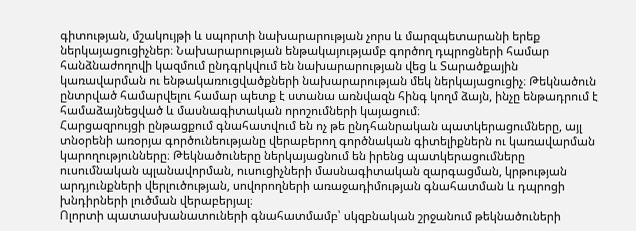գիտության, մշակույթի և սպորտի նախարարության չորս և մարզպետարանի երեք ներկայացուցիչներ։ Նախարարության ենթակայությամբ գործող դպրոցների համար հանձնաժողովի կազմում ընդգրկվում են նախարարության վեց և Տարածքային կառավարման ու ենթակառուցվածքների նախարարության մեկ ներկայացուցիչ։ Թեկնածուն ընտրված համարվելու համար պետք է ստանա առնվազն հինգ կողմ ձայն, ինչը ենթադրում է համաձայնեցված և մասնագիտական որոշումների կայացում։
Հարցազրույցի ընթացքում գնահատվում են ոչ թե ընդհանրական պատկերացումները, այլ տնօրենի առօրյա գործունեությանը վերաբերող գործնական գիտելիքներն ու կառավարման կարողությունները։ Թեկնածուները ներկայացնում են իրենց պատկերացումները ուսումնական պլանավորման, ուսուցիչների մասնագիտական զարգացման, կրթության արդյունքների վերլուծության, սովորողների առաջադիմության գնահատման և դպրոցի խնդիրների լուծման վերաբերյալ։
Ոլորտի պատասխանատուների գնահատմամբ՝ սկզբնական շրջանում թեկնածուների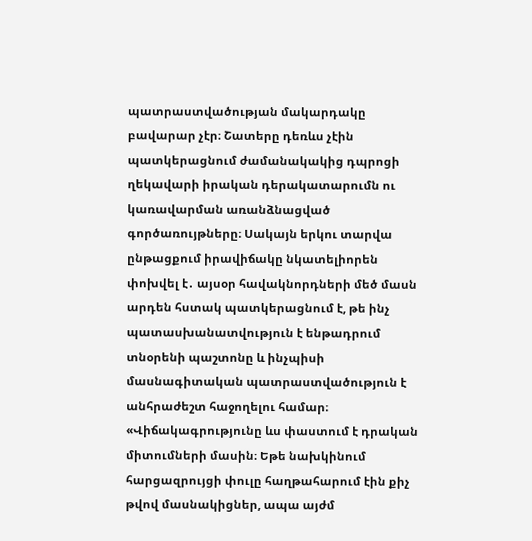պատրաստվածության մակարդակը բավարար չէր։ Շատերը դեռևս չէին պատկերացնում ժամանակակից դպրոցի ղեկավարի իրական դերակատարումն ու կառավարման առանձնացված գործառույթները։ Սակայն երկու տարվա ընթացքում իրավիճակը նկատելիորեն փոխվել է․ այսօր հավակնորդների մեծ մասն արդեն հստակ պատկերացնում է, թե ինչ պատասխանատվություն է ենթադրում տնօրենի պաշտոնը և ինչպիսի մասնագիտական պատրաստվածություն է անհրաժեշտ հաջողելու համար։
«Վիճակագրությունը ևս փաստում է դրական միտումների մասին։ Եթե նախկինում հարցազրույցի փուլը հաղթահարում էին քիչ թվով մասնակիցներ, ապա այժմ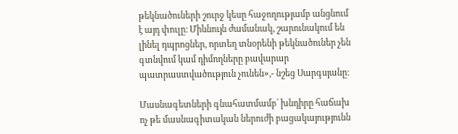թեկնածուների շուրջ կեսը հաջողությամբ անցնում է այդ փուլը։ Միևնույն ժամանակ, շարունակում են լինել դպրոցներ, որտեղ տնօրենի թեկնածուներ չեն գտնվում կամ դիմողները բավարար պատրաստվածություն չունեն»,- նշեց Սարգսյանը։

Մասնագետների գնահատմամբ՝ խնդիրը հաճախ ոչ թե մասնագիտական ներուժի բացակայությունն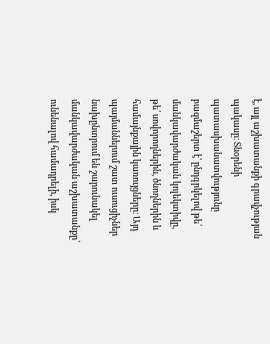է, այլ աշխատանքի գրավչության պակասը։ Տնօրենի պատասխանատվությունը բազմաշերտ է՝ ընդգրկելով թե՛ մանկավարժական կոլեկտիվը, թե՛ սովորողներին, ծնողներին և համայնքային կառույցները։ Այդ պայմաններում շատ ուսուցիչներ նախընտրում են շարունակել մանկավարժական աշխատանքը՝ ունենալով համադրելի, իսկ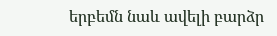երբեմն նաև ավելի բարձր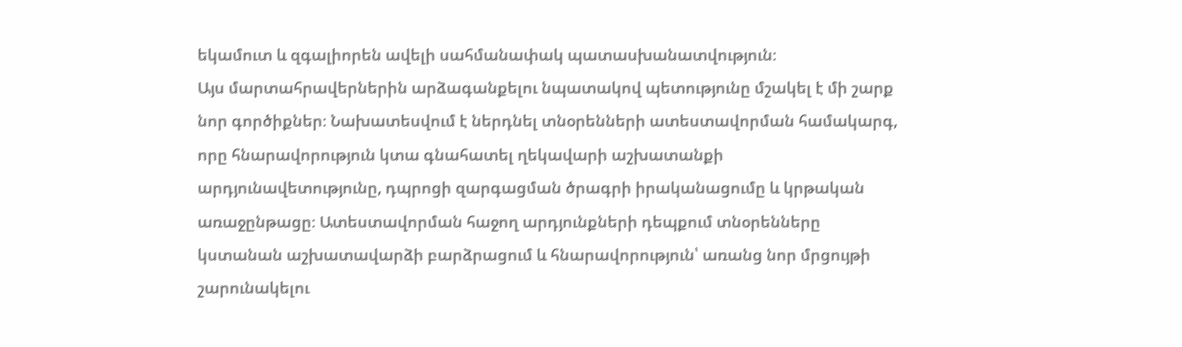եկամուտ և զգալիորեն ավելի սահմանափակ պատասխանատվություն։
Այս մարտահրավերներին արձագանքելու նպատակով պետությունը մշակել է մի շարք նոր գործիքներ։ Նախատեսվում է ներդնել տնօրենների ատեստավորման համակարգ, որը հնարավորություն կտա գնահատել ղեկավարի աշխատանքի արդյունավետությունը, դպրոցի զարգացման ծրագրի իրականացումը և կրթական առաջընթացը։ Ատեստավորման հաջող արդյունքների դեպքում տնօրենները կստանան աշխատավարձի բարձրացում և հնարավորություն՝ առանց նոր մրցույթի շարունակելու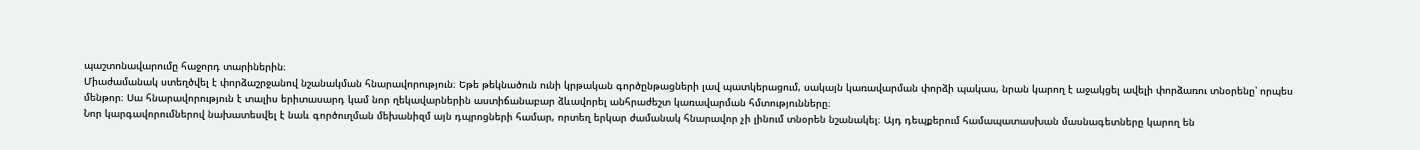պաշտոնավարումը հաջորդ տարիներին։
Միաժամանակ ստեղծվել է փորձաշրջանով նշանակման հնարավորություն։ Եթե թեկնածուն ունի կրթական գործընթացների լավ պատկերացում, սակայն կառավարման փորձի պակաս, նրան կարող է աջակցել ավելի փորձառու տնօրենը՝ որպես մենթոր։ Սա հնարավորություն է տալիս երիտասարդ կամ նոր ղեկավարներին աստիճանաբար ձևավորել անհրաժեշտ կառավարման հմտությունները։
Նոր կարգավորումներով նախատեսվել է նաև գործուղման մեխանիզմ այն դպրոցների համար, որտեղ երկար ժամանակ հնարավոր չի լինում տնօրեն նշանակել։ Այդ դեպքերում համապատասխան մասնագետները կարող են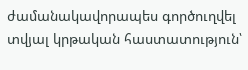ժամանակավորապես գործուղվել տվյալ կրթական հաստատություն՝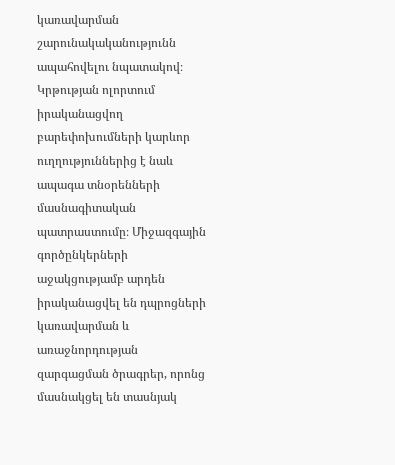կառավարման շարունակականությունն ապահովելու նպատակով։
Կրթության ոլորտում իրականացվող բարեփոխումների կարևոր ուղղություններից է նաև ապագա տնօրենների մասնագիտական պատրաստումը։ Միջազգային գործընկերների աջակցությամբ արդեն իրականացվել են դպրոցների կառավարման և առաջնորդության զարգացման ծրագրեր, որոնց մասնակցել են տասնյակ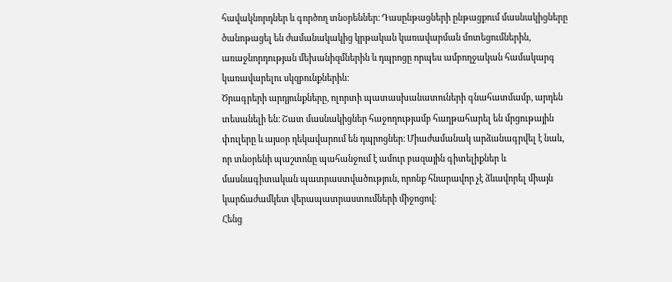հավակնորդներ և գործող տնօրեններ։ Դասընթացների ընթացքում մասնակիցները ծանոթացել են ժամանակակից կրթական կառավարման մոտեցումներին, առաջնորդության մեխանիզմներին և դպրոցը որպես ամբողջական համակարգ կառավարելու սկզբունքներին։
Ծրագրերի արդյունքները, ոլորտի պատասխանատուների գնահատմամբ, արդեն տեսանելի են։ Շատ մասնակիցներ հաջողությամբ հաղթահարել են մրցութային փուլերը և այսօր ղեկավարում են դպրոցներ։ Միաժամանակ արձանագրվել է նաև, որ տնօրենի պաշտոնը պահանջում է ամուր բազային գիտելիքներ և մասնագիտական պատրաստվածություն, որոնք հնարավոր չէ ձևավորել միայն կարճաժամկետ վերապատրաստումների միջոցով։
Հենց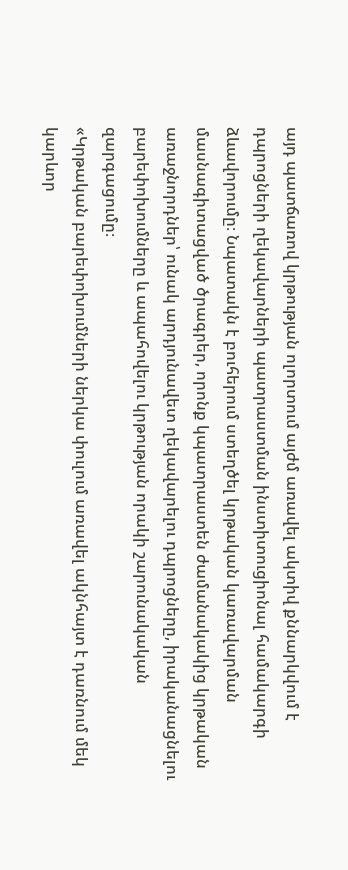այդ պատճառով կրթության ոլորտում այժմ առավել ակտիվ քննարկվում է դպրոցների ղեկավարների պատրաստման ինստիտուցիոնալ համակարգի ձևավորումը։ Նպատակն է բուհերում ստեղծել կրթական կառավարման մասնագիտացված ծրագրեր, որոնք կպատրաստեն ժամանակակից կրթական առաջնորդներ՝ ունակ արդյունավետ ղեկավարելու դպրոցները, իրականացնելու բարեփոխումները և ապահովելու կրթության որակի շարունակական զարգացումը։
«Կրթական բարեփոխումների ներկա փուլում առավել ակնհայտ է դառնում մեկ կարևոր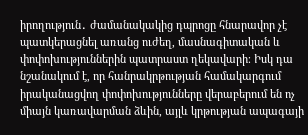իրողություն․ ժամանակակից դպրոցը հնարավոր չէ պատկերացնել առանց ուժեղ, մասնագիտական և փոփոխություններին պատրաստ ղեկավարի։ Իսկ դա նշանակում է, որ հանրակրթության համակարգում իրականացվող փոփոխությունները վերաբերում են ոչ միայն կառավարման ձևին, այլև կրթության ապագայի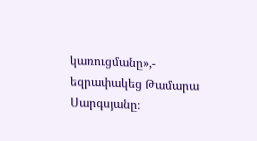կառուցմանը»,- եզրափակեց Թամարա Սարգսյանը։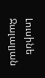Լուսինե Ջալալյան